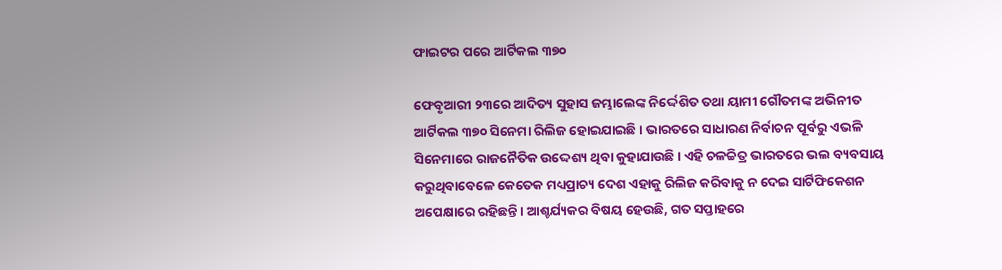ଫାଇଟର ପରେ ଆର୍ଟିକଲ ୩୭୦

ଫେବୃଆରୀ ୨୩ରେ ଆଦିତ୍ୟ ସୁହାସ ଜମ୍ଭାଲେଙ୍କ ନିର୍ଦ୍ଦେଶିତ ତଥା ୟାମୀ ଗୌତମଙ୍କ ଅଭିନୀତ ଆର୍ଟିକଲ ୩୭୦ ସିନେମା ରିଲିଜ ହୋଇଯାଇଛି। ଭାରତରେ ସାଧାରଣ ନିର୍ବାଚନ ପୂର୍ବରୁ ଏଭଳି ସିନେମାରେ ରାଜନୈତିକ ଉଦ୍ଦେଶ୍ୟ ଥିବା କୁହାଯାଉଛି। ଏହି ଚଳଚ୍ଚିତ୍ର ଭାରତରେ ଭଲ ବ୍ୟବସାୟ କରୁଥିବାବେଳେ କେତେକ ମଧ୍ୟପ୍ରାଚ୍ୟ ଦେଶ ଏହାକୁ ରିଲିଜ କରିବାକୁ ନ ଦେଇ ସାର୍ଟିଫିକେଶନ ଅପେକ୍ଷାରେ ରହିଛନ୍ତି। ଆଶ୍ଚର୍ଯ୍ୟକର ବିଷୟ ହେଉଛି, ଗତ ସପ୍ତାହରେ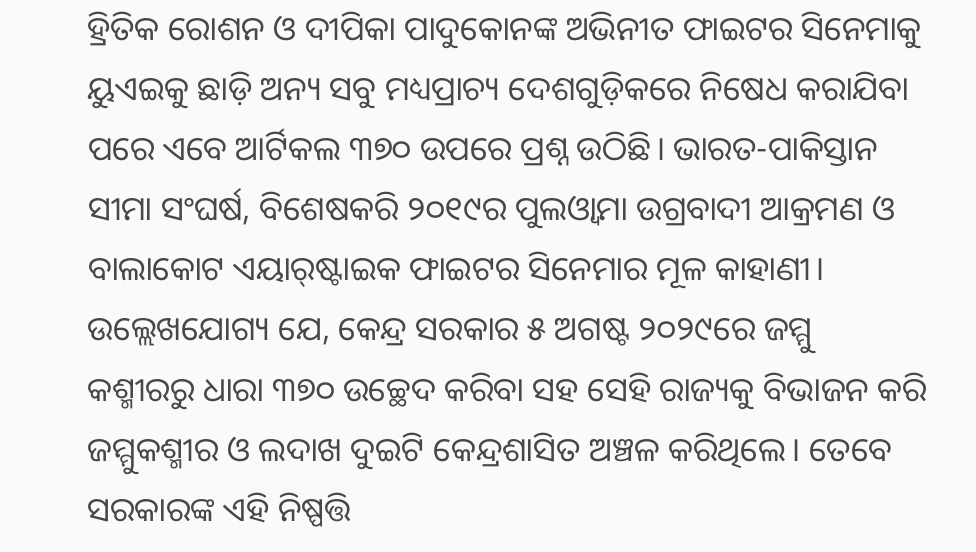ହ୍ରିତିକ ରୋଶନ ଓ ଦୀପିକା ପାଦୁକୋନଙ୍କ ଅଭିନୀତ ଫାଇଟର ସିନେମାକୁ ୟୁଏଇକୁ ଛାଡ଼ି ଅନ୍ୟ ସବୁ ମଧ୍ୟପ୍ରାଚ୍ୟ ଦେଶଗୁଡ଼ିକରେ ନିଷେଧ କରାଯିବା ପରେ ଏବେ ଆର୍ଟିକଲ ୩୭୦ ଉପରେ ପ୍ରଶ୍ନ ଉଠିଛି। ଭାରତ-ପାକିସ୍ତାନ ସୀମା ସଂଘର୍ଷ, ବିଶେଷକରି ୨୦୧୯ର ପୁଲଓ୍ବାମା ଉଗ୍ରବାଦୀ ଆକ୍ରମଣ ଓ ବାଲାକୋଟ ଏୟାର୍‌ଷ୍ଟାଇକ ଫାଇଟର ସିନେମାର ମୂଳ କାହାଣୀ। ଉଲ୍ଲେଖଯୋଗ୍ୟ ଯେ, କେନ୍ଦ୍ର ସରକାର ୫ ଅଗଷ୍ଟ ୨୦୨୯ରେ ଜମ୍ମୁ କଶ୍ମୀରରୁ ଧାରା ୩୭୦ ଉଚ୍ଛେଦ କରିବା ସହ ସେହି ରାଜ୍ୟକୁ ବିଭାଜନ କରି ଜମ୍ମୁକଶ୍ମୀର ଓ ଲଦାଖ ଦୁଇଟି କେନ୍ଦ୍ରଶାସିତ ଅଞ୍ଚଳ କରିଥିଲେ। ତେବେ ସରକାରଙ୍କ ଏହି ନିଷ୍ପତ୍ତି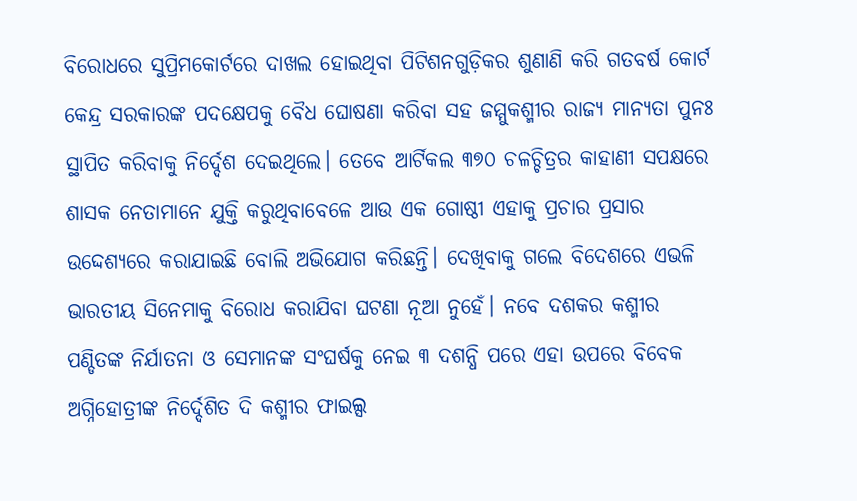ବିରୋଧରେ ସୁପ୍ରିମକୋର୍ଟରେ ଦାଖଲ ହୋଇଥିବା ପିଟିଶନଗୁଡ଼ିକର ଶୁଣାଣି କରି ଗତବର୍ଷ କୋର୍ଟ କେନ୍ଦ୍ର ସରକାରଙ୍କ ପଦକ୍ଷେପକୁ ବୈଧ ଘୋଷଣା କରିବା ସହ ଜମ୍ମୁକଶ୍ମୀର ରାଜ୍ୟ ମାନ୍ୟତା ପୁନଃ ସ୍ଥାପିତ କରିବାକୁ ନିର୍ଦ୍ଦେଶ ଦେଇଥିଲେ। ତେବେ ଆର୍ଟିକଲ ୩୭୦ ଚଳଚ୍ଚିତ୍ରର କାହାଣୀ ସପକ୍ଷରେ ଶାସକ ନେତାମାନେ ଯୁକ୍ତି କରୁଥିବାବେଳେ ଆଉ ଏକ ଗୋଷ୍ଠୀ ଏହାକୁ ପ୍ରଚାର ପ୍ରସାର ଉଦ୍ଦେଶ୍ୟରେ କରାଯାଇଛି ବୋଲି ଅଭିଯୋଗ କରିଛନ୍ତି। ଦେଖିବାକୁ ଗଲେ ବିଦେଶରେ ଏଭଳି ଭାରତୀୟ ସିନେମାକୁ ବିରୋଧ କରାଯିବା ଘଟଣା ନୂଆ ନୁହେଁ। ନବେ ଦଶକର କଶ୍ମୀର ପଣ୍ଡିତଙ୍କ ନିର୍ଯାତନା ଓ ସେମାନଙ୍କ ସଂଘର୍ଷକୁ ନେଇ ୩ ଦଶନ୍ଧି ପରେ ଏହା ଉପରେ ବିବେକ ଅଗ୍ନିହୋତ୍ରୀଙ୍କ ନିର୍ଦ୍ଦେଶିତ ଦି କଶ୍ମୀର ଫାଇଲ୍ସ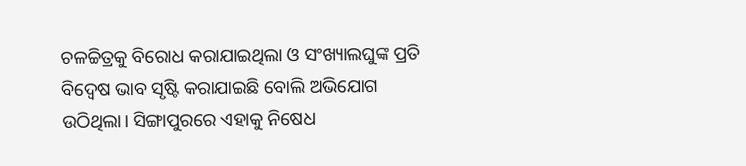ଚଳଚ୍ଚିତ୍ରକୁ ବିରୋଧ କରାଯାଇଥିଲା ଓ ସଂଖ୍ୟାଲଘୁଙ୍କ ପ୍ରତି ବିଦ୍ୱେଷ ଭାବ ସୃଷ୍ଟି କରାଯାଇଛି ବୋଲି ଅଭିଯୋଗ ଉଠିଥିଲା। ସିଙ୍ଗାପୁରରେ ଏହାକୁ ନିଷେଧ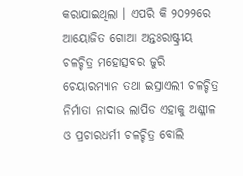କରାଯାଇଥିଲା । ଏପରି କି ୨୦୨୨ରେ ଆୟୋଜିତ ଗୋଆ ଅନ୍ତଃରାଷ୍ଟ୍ରୀୟ ଚଳଚ୍ଚିତ୍ର ମହୋତ୍ସବର ଜୁରି ଚେୟାରମ୍ୟାନ ତଥା ଇସ୍ରାଏଲୀ ଚଳଚ୍ଚିତ୍ର ନିର୍ମାତା ନାଦାଭ ଲାପିଡ ଏହାକୁ ଅଶ୍ଳୀଳ ଓ ପ୍ରଚାରଧର୍ମୀ ଚଳଚ୍ଚିତ୍ର ବୋଲି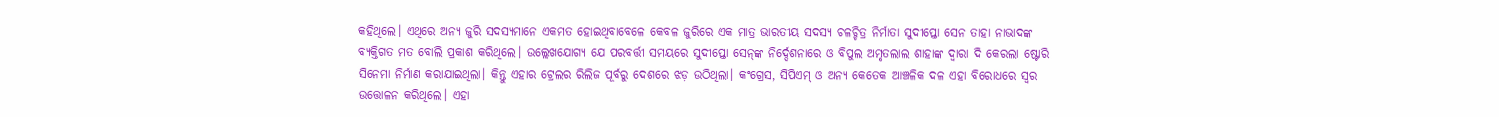କହିଥିଲେ। ଏଥିରେ ଅନ୍ୟ ଜୁରି ସଦସ୍ୟମାନେ ଏକମତ ହୋଇଥିବାବେଳେ କେବଳ ଜୁରିରେ ଏକ ମାତ୍ର ଭାରତୀୟ ସଦସ୍ୟ ଚଳଚ୍ଚିତ୍ର ନିର୍ମାତା ସୁଦୀପ୍ତୋ ସେନ ତାହା ନାଭାଦଙ୍କ ବ୍ୟକ୍ତିଗତ ମତ ବୋଲି ପ୍ରକାଶ କରିଥିଲେ। ଉଲ୍ଲେଖଯୋଗ୍ୟ ଯେ ପରବର୍ତ୍ତୀ ସମୟରେ ସୁଦୀପ୍ତୋ ସେନ୍‌ଙ୍କ ନିର୍ଦ୍ଦେଶନାରେ ଓ ବିପୁଲ ଅମୃତଲାଲ ଶାହାଙ୍କ ଦ୍ୱାରା ଦି କେରଲା ଷ୍ଟୋରି ସିନେମା ନିର୍ମାଣ କରାଯାଇଥିଲା। କିନ୍ତୁ ଏହାର ଟ୍ରେଲର ରିଲିଜ ପୂର୍ବରୁ ଦେଶରେ ଝଡ଼ ଉଠିଥିଲା। କଂଗ୍ରେସ, ସିପିଏମ୍‌ ଓ ଅନ୍ୟ କେତେକ ଆଞ୍ଚଳିକ ଦଳ ଏହା ବିରୋଧରେ ସ୍ବର ଉତ୍ତୋଳନ କରିଥିଲେ। ଏହା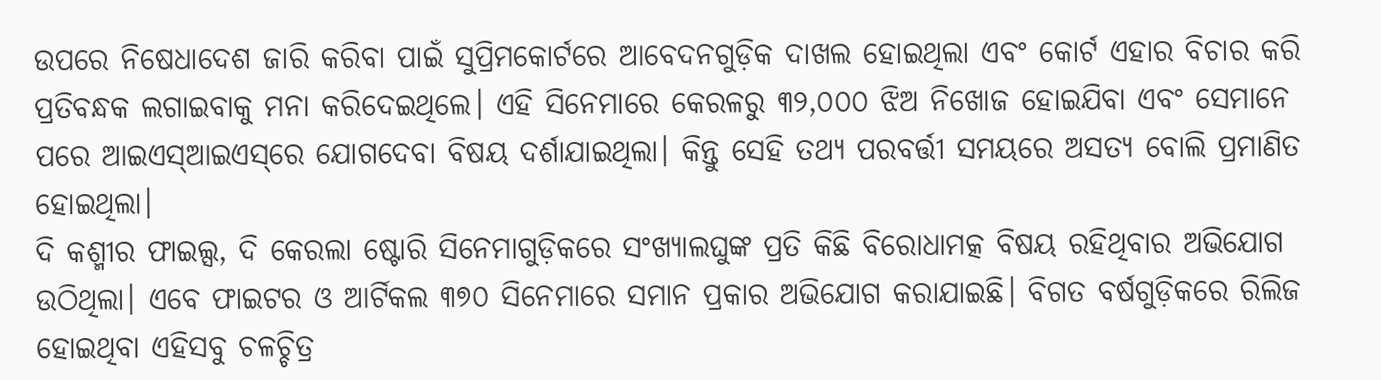ଉପରେ ନିଷେଧାଦେଶ ଜାରି କରିବା ପାଇଁ ସୁପ୍ରିମକୋର୍ଟରେ ଆବେଦନଗୁଡ଼ିକ ଦାଖଲ ହୋଇଥିଲା ଏବଂ କୋର୍ଟ ଏହାର ବିଚାର କରି ପ୍ରତିବନ୍ଧକ ଲଗାଇବାକୁ ମନା କରିଦେଇଥିଲେ। ଏହି ସିନେମାରେ କେରଳରୁ ୩୨,୦୦୦ ଝିଅ ନିଖୋଜ ହୋଇଯିବା ଏବଂ ସେମାନେ ପରେ ଆଇଏସ୍‌ଆଇଏସ୍‌ରେ ଯୋଗଦେବା ବିଷୟ ଦର୍ଶାଯାଇଥିଲା। କିନ୍ତୁ ସେହି ତଥ୍ୟ ପରବର୍ତ୍ତୀ ସମୟରେ ଅସତ୍ୟ ବୋଲି ପ୍ରମାଣିତ ହୋଇଥିଲା।
ଦି କଶ୍ମୀର ଫାଇଲ୍ସ, ଦି କେରଲା ଷ୍ଟୋରି ସିନେମାଗୁଡ଼ିକରେ ସଂଖ୍ୟାଲଘୁଙ୍କ ପ୍ରତି କିଛି ବିରୋଧାମତ୍କ ବିଷୟ ରହିଥିବାର ଅଭିଯୋଗ ଉଠିଥିଲା। ଏବେ ଫାଇଟର ଓ ଆର୍ଟିକଲ ୩୭୦ ସିନେମାରେ ସମାନ ପ୍ରକାର ଅଭିଯୋଗ କରାଯାଇଛି। ବିଗତ ବର୍ଷଗୁଡ଼ିକରେ ରିଲିଜ ହୋଇଥିବା ଏହିସବୁ ଚଳଚ୍ଚିତ୍ର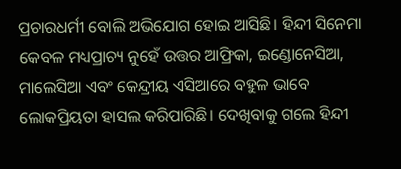ପ୍ରଚାରଧର୍ମୀ ବୋଲି ଅଭିଯୋଗ ହୋଇ ଆସିଛି। ହିନ୍ଦୀ ସିନେମା କେବଳ ମଧ୍ୟପ୍ରାଚ୍ୟ ନୁହେଁ ଉତ୍ତର ଆଫ୍ରିକା, ଇଣ୍ଡୋନେସିଆ, ମାଲେସିଆ ଏବଂ କେନ୍ଦ୍ରୀୟ ଏସିଆରେ ବହୁଳ ଭାବେ ଲୋକପ୍ରିୟତା ହାସଲ କରିପାରିଛି। ଦେଖିବାକୁ ଗଲେ ହିନ୍ଦୀ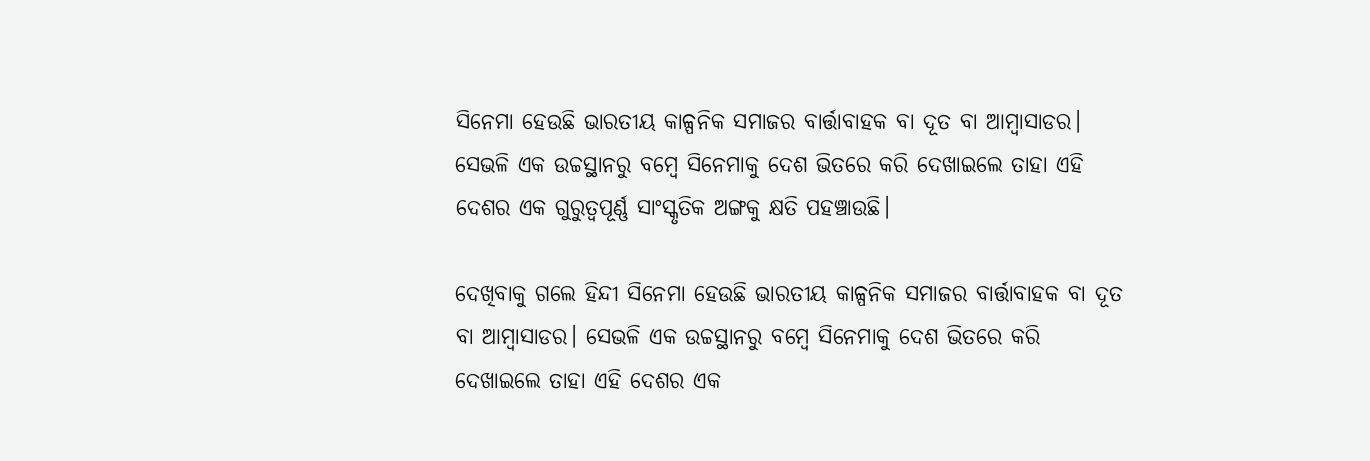ସିନେମା ହେଉଛି ଭାରତୀୟ କାଳ୍ପନିକ ସମାଜର ବାର୍ତ୍ତାବାହକ ବା ଦୂତ ବା ଆମ୍ବାସାଡର। ସେଭଳି ଏକ ଉଚ୍ଚସ୍ଥାନରୁ ବମ୍ବେ ସିନେମାକୁ ଦେଶ ଭିତରେ କରି ଦେଖାଇଲେ ତାହା ଏହି ଦେଶର ଏକ ଗୁରୁତ୍ୱପୂର୍ଣ୍ଣ ସାଂସ୍କୃତିକ ଅଙ୍ଗକୁ କ୍ଷତି ପହଞ୍ଚାଉଛି।

ଦେଖିବାକୁ ଗଲେ ହିନ୍ଦୀ ସିନେମା ହେଉଛି ଭାରତୀୟ କାଳ୍ପନିକ ସମାଜର ବାର୍ତ୍ତାବାହକ ବା ଦୂତ ବା ଆମ୍ବାସାଡର। ସେଭଳି ଏକ ଉଚ୍ଚସ୍ଥାନରୁ ବମ୍ବେ ସିନେମାକୁ ଦେଶ ଭିତରେ କରି ଦେଖାଇଲେ ତାହା ଏହି ଦେଶର ଏକ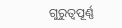ଗୁରୁତ୍ୱପୂର୍ଣ୍ଣ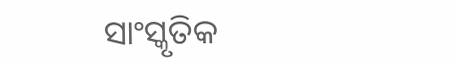ସାଂସ୍କୃତିକ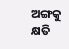ଅଙ୍ଗକୁ କ୍ଷତି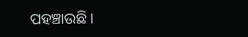ପହଞ୍ଚାଉଛି।